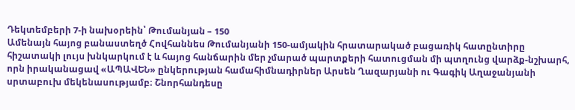Դեկտեմբերի 7-ի նախօրեին՝ Թումանյան – 150
Ամենայն հայոց բանաստեղծ Հովհաննես Թումանյանի 150-ամյակին հրատարակած բացառիկ հատընտիրը հիշատակի լույս խնկարկում է և հայոց հանճարին մեր չմարած պարտքերի հատուցման մի պտղունց վարձք-նշխարհ, որն իրականացավ «ԱՊԱՎԵՆ» ընկերության համահիմնադիրներ Արսեն Ղազարյանի ու Գագիկ Աղաջանյանի սրտաբուխ մեկենասությամբ։ Շնորհանդեսը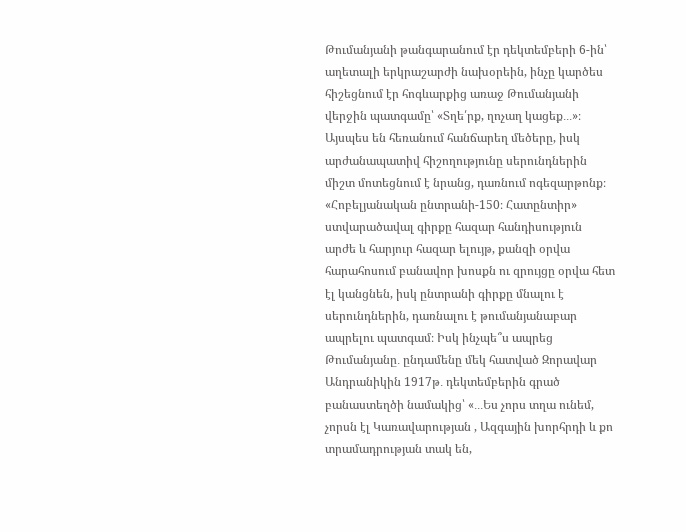Թումանյանի թանգարանում էր դեկտեմբերի 6-ին՝ աղետալի երկրաշարժի նախօրեին, ինչը կարծես հիշեցնում էր հոգևարքից առաջ Թումանյանի վերջին պատգամը՝ «Տղե՛րք, ղոչաղ կացեք․․․»։ Այսպես են հեռանում հանճարեղ մեծերը, իսկ արժանապատիվ հիշողությունը սերունդներին միշտ մոտեցնում է նրանց, դառնում ոգեզարթոնք։
«Հոբելյանական ընտրանի-150։ Հատընտիր» ստվարածավալ գիրքը հազար հանդիսություն արժե և հարյուր հազար ելույթ, քանզի օրվա հարահոսում բանավոր խոսքն ու զրույցը օրվա հետ էլ կանցնեն, իսկ ընտրանի գիրքը մնալու է սերունդներին, դառնալու է թումանյանաբար ապրելու պատգամ։ Իսկ ինչպե՞ս ապրեց Թումանյանը․ ընդամենը մեկ հատված Զորավար Անդրանիկին 1917թ․ դեկտեմբերին գրած բանաստեղծի նամակից՝ «․․․Ես չորս տղա ունեմ, չորսն էլ Կառավարության , Ազգային խորհրդի և քո տրամադրության տակ են,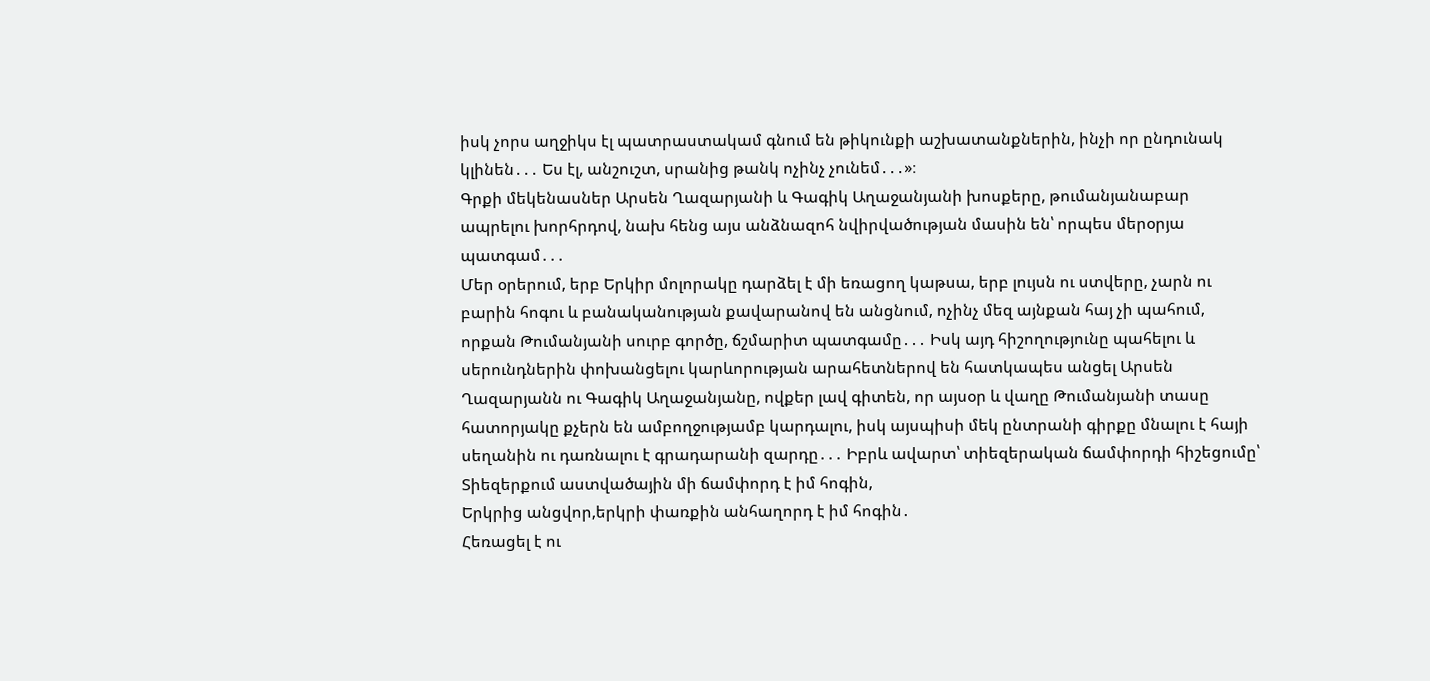իսկ չորս աղջիկս էլ պատրաստակամ գնում են թիկունքի աշխատանքներին, ինչի որ ընդունակ կլինեն․․․ Ես էլ, անշուշտ, սրանից թանկ ոչինչ չունեմ․․․»։
Գրքի մեկենասներ Արսեն Ղազարյանի և Գագիկ Աղաջանյանի խոսքերը, թումանյանաբար ապրելու խորհրդով, նախ հենց այս անձնազոհ նվիրվածության մասին են՝ որպես մերօրյա պատգամ․․․
Մեր օրերում, երբ Երկիր մոլորակը դարձել է մի եռացող կաթսա, երբ լույսն ու ստվերը, չարն ու բարին հոգու և բանականության քավարանով են անցնում, ոչինչ մեզ այնքան հայ չի պահում, որքան Թումանյանի սուրբ գործը, ճշմարիտ պատգամը․․․ Իսկ այդ հիշողությունը պահելու և սերունդներին փոխանցելու կարևորության արահետներով են հատկապես անցել Արսեն Ղազարյանն ու Գագիկ Աղաջանյանը, ովքեր լավ գիտեն, որ այսօր և վաղը Թումանյանի տասը հատորյակը քչերն են ամբողջությամբ կարդալու, իսկ այսպիսի մեկ ընտրանի գիրքը մնալու է հայի սեղանին ու դառնալու է գրադարանի զարդը․․․ Իբրև ավարտ՝ տիեզերական ճամփորդի հիշեցումը՝
Տիեզերքում աստվածային մի ճամփորդ է իմ հոգին,
Երկրից անցվոր,երկրի փառքին անհաղորդ է իմ հոգին․
Հեռացել է ու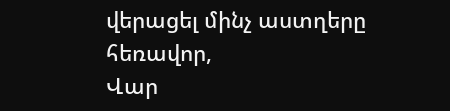վերացել մինչ աստղերը հեռավոր,
Վար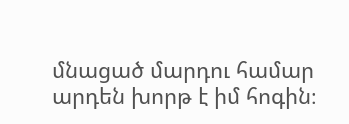մնացած մարդու համար արդեն խորթ է իմ հոգին։